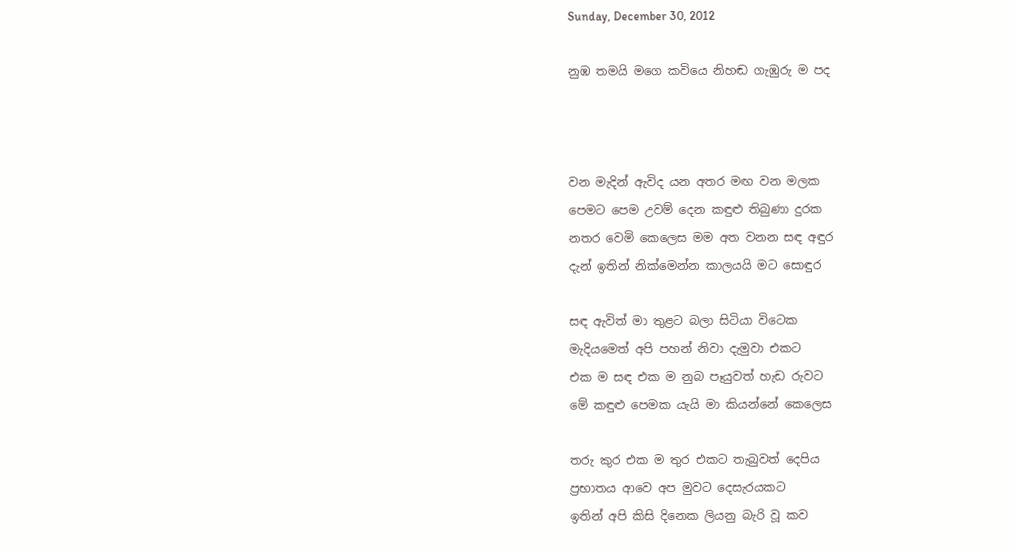Sunday, December 30, 2012

නුඹ තමයි මගෙ කවියෙ නිහඬ ගැඹුරු ම පද



වන මැදින් ඇවිද යන අතර මඟ වන මලක
පෙමට පෙම උවම් දෙන කඳුළු තිබුණා දුරක
නතර වෙමි කෙලෙස මම අත වනන සඳ අඳුර
දැන් ඉතින් නික්මෙන්න කාලයයි මට සොඳුර

සඳ ඇවිත් මා තුළට බලා සිටියා විටෙක
මැදියමෙත් අපි පහන් නිවා දැමුවා එකට
එක ම සඳ එක ම නුබ පෑයුවත් හැඩ රුවට
මේ කඳුළු පෙමක යැයි මා කියන්නේ කෙලෙස

තරු කුර එක ම තුර එකට තැබුවත් දෙපිය
ප්‍රභාතය ආවෙ අප මුවට දෙසැරයකට
ඉතින් අපි කිසි දිනෙක ලියනු බැරි වූ කව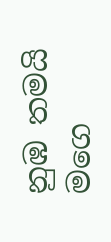නුඹ තමයි මගෙ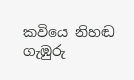කවියෙ නිහඬ ගැඹුරු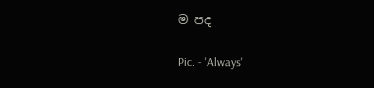ම පද

Pic. - 'Always'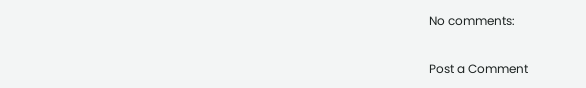No comments:

Post a Comment